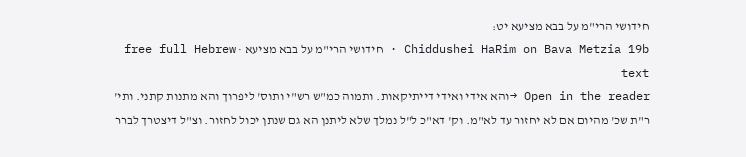חידושי הרי"מ על בבא מציעא יט:
Chiddushei HaRim on Bava Metzia 19b · חידושי הרי"מ על בבא מציעא · free full Hebrew text
Open in the reader →והא אידי ואידי דייתיקאות. ותמוה כמ"ש רש"י ותוס' ליפרוך והא מתנות קתני. ותי' ר"ת שכ' מהיום אם לא יחזור עד לא"מ. וק' דא"כ ל"ל נמלך שלא ליתנן הא גם שנתן יכול לחזור. וצ"ל דיצטרך לברר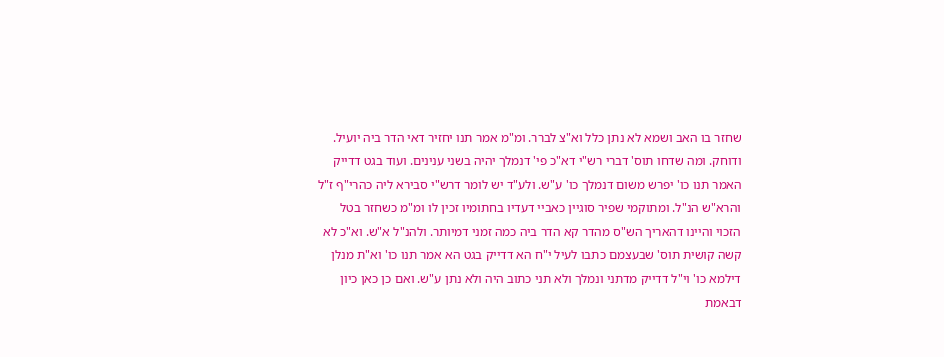שחזר בו האב ושמא לא נתן כלל וא"צ לברר. ומ"מ אמר תנו יחזיר דאי הדר ביה יועיל. ודוחק. ומה שדחו תוס' דברי רש"י דא"כ פי' דנמלך יהיה בשני ענינים. ועוד בגט דדייק האמר תנו כו' יפרש משום דנמלך כו' ע"ש. ולע"ד יש לומר דרש"י סבירא ליה כהרי"ף ז"ל והרא"ש הנ"ל. ומתוקמי שפיר סוגיין כאביי דעדיו בחתומיו זכין לו ומ"מ כשחזר בטל הזכוי והיינו דהאריך הש"ס מהדר קא הדר ביה כמה זמני דמיותר. ולהנ"ל א"ש. וא"כ לא קשה קושית תוס' שבעצמם כתבו לעיל י"ח הא דדייק בגט הא אמר תנו כו' וא"ת מנלן דילמא כו' וי"ל דדייק מדתני ונמלך ולא תני כתוב היה ולא נתן ע"ש. ואם כן כאן כיון דבאמת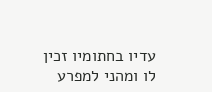עדיו בחתומיו זכין לו ומהני למפרע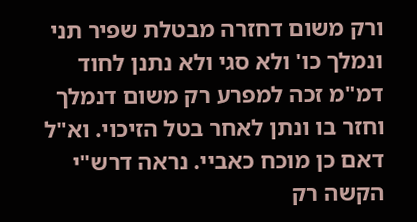ורק משום דחזרה מבטלת שפיר תני ונמלך כו' ולא סגי ולא נתנן לחוד דמ"מ זכה למפרע רק משום דנמלך וחזר בו ונתן לאחר בטל הזיכוי. וא"ל דאם כן מוכח כאביי. נראה דרש"י הקשה רק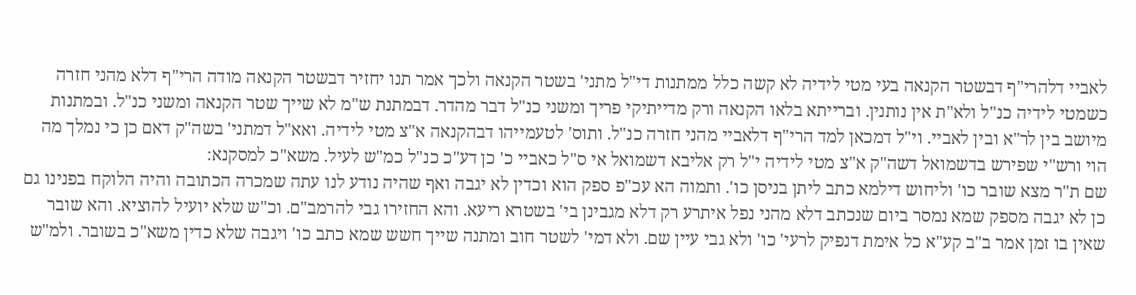לאביי דלהרי"ף דבשטר הקנאה בעי מטי לידיה לא קשה כלל ממתנות די"ל מתני' בשטר הקנאה ולכך אמר תנו יחזיר דבשטר הקנאה מודה הרי"ף דלא מהני חזרה כשמטי לידיה כנ"ל ולא"ת אין נותנין. וברייתא בלאו הקנאה ורק מדייתיקי פריך ומשני כנ"ל דבר מהדר. דבמתנת ש"מ לא שייך שטר הקנאה ומשני כנ"ל. ובמתנות מיושב בין לר"א ובין לאביי. וי"ל דמכאן למד הרי"ף דלאביי מהני חזרה כנ"ל. ותוס' לטעמייהו דבהקנאה א"צ מטי לידיה. ואא"ל דמתני' בשה"ק דאם כן כי נמלך מה הוי ורש"י שפירש בדשמואל דשה"ק א"צ מטי לידיה י"ל רק אליבא דשמואל אי ס"ל כאביי כ' כן דע"כ כנ"ל כמ"ש לעיל. משא"כ למסקנא:
שם ת"ר מצא שובר כו' וליחוש דילמא כתב ליתן בניסן כו'. ותמוה הא עכ"פ ספק הוא וכדין לא יגבה ואף שהיה נודע לנו עתה שמכרה הכתובה והיה הלוקח בפנינו גם כן לא יגבה מספק שמא נמסר ביום שנכתב דלא מהני נפל איתרע רק דלא מגבינן בי' בשטרא ריעא. והא החזירו גבי להרמב"ם. וכ"ש שלא יועיל להוציא. והא שובר שאין בו זמן אמר ב"ב קע"א כל אימת דנפיק לרעי' כו' ולא גבי עיין שם. ולא דמי' לשטר חוב ומתנה שייך חשש שמא כתב כו' ויגבה שלא כדין משא"כ בשובר. ולמ"ש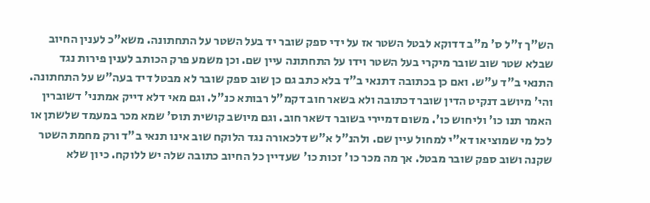הש"ך ז"ל ס' מ"ב דדוקא לבטל השטר אז על ידי ספק שובר יד בעל השטר על התחתונה. משא"כ לענין החיוב שבלא שטר שוב שובר מיקרי בעל השטר וידו על התחתונה עיין שם. וכן משמע פרק הכותב לענין פירות נגד התנאי ב"ד ע"ש. ואם כן בכתובה דתנאי ב"ד בלא כתב גם כן שוב ספק שובר לא מבטל דיד בעה"ש על התחתונה. והי' מיושב דנקיט הדין שובר דכתובה ולא בשאר חוב דקמ"ל רבותא כנ"ל. וגם מאי דלא דייק אמתני' דשוברין האמר תנו כו' וליחוש כו'. משום דמיירי בשובר דשאר חוב. וגם מיושב קושית תוס' שמא מכר במעמד שלשתן או לכל מי שמוציאו דא"י למחול עיין שם. ולהנ"ל א"ש דלכאורה נגד הלוקח שוב אינו תנאי ב"ד ורק מחמת השטר שקנה ושוב ספק שובר מבטל. אך מה מכר כו' זכות כו' שעדיין כל החיוב כתובה שלה יש ללוקח. כיון שלא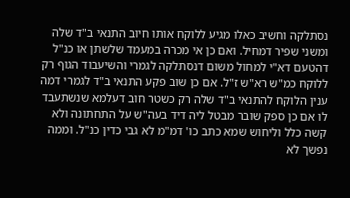נסתלקה וחשיב כאלו מגיע ללוקח אותו חיוב התנאי ב"ד שלה ומשני שפיר דמחיל. ואם כן אי מכרה במעמד שלשתן או כנ"ל דהטעם דא"י למחול משום דנסתלקה לגמרי והשיעבוד הגוף רק ללוקח כמ"ש רא"ש ז"ל. אם כן שוב פקע התנאי ב"ד לגמרי דמה ענין הלוקח להתנאי ב"ד שלה רק כשטר חוב דעלמא שנשתעבד לו אם כן ספק שובר מבטל ליה דיד בעה"ש על התחתונה ולא קשה כלל וליחוש שמא כתב כו' דמ"מ לא גבי כדין כנ"ל. וממה נפשך לא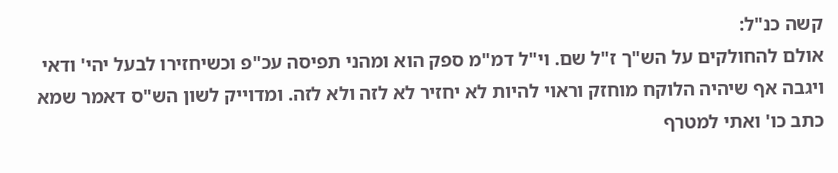קשה כנ"ל:
אולם להחולקים על הש"ך ז"ל שם. וי"ל דמ"מ ספק הוא ומהני תפיסה עכ"פ וכשיחזירו לבעל יהי' ודאי ויגבה אף שיהיה הלוקח מוחזק וראוי להיות לא יחזיר לא לזה ולא לזה. ומדוייק לשון הש"ס דאמר שמא כתב כו' ואתי למטרף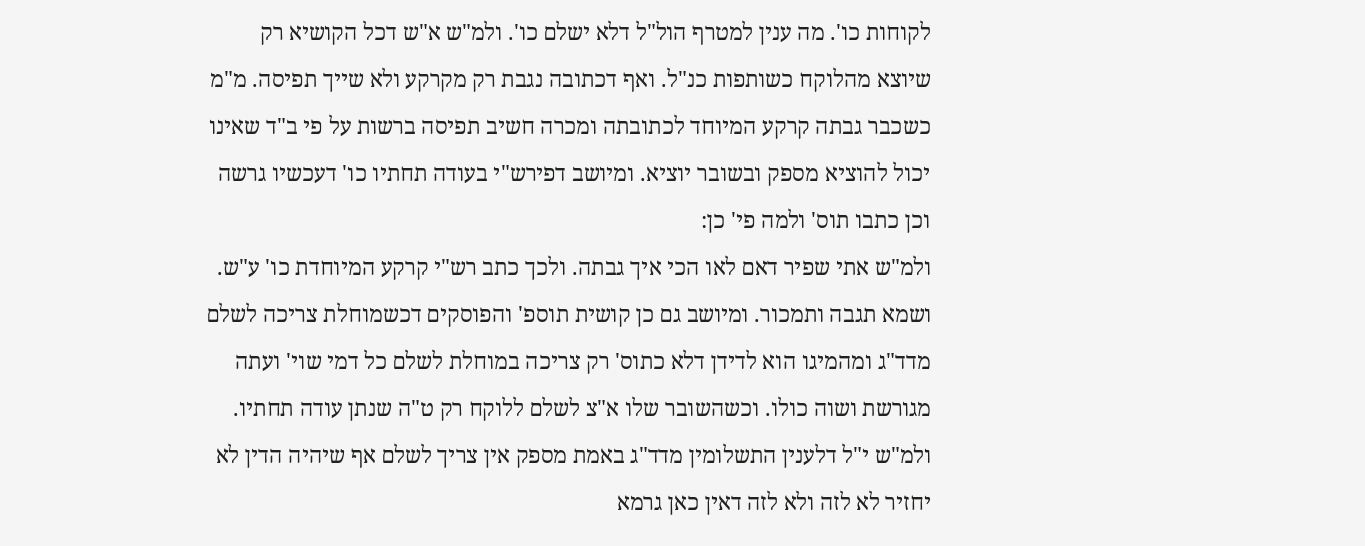לקוחות כו'. מה ענין למטרף הול"ל דלא ישלם כו'. ולמ"ש א"ש דכל הקושיא רק שיוצא מהלוקח כשותפות כנ"ל. ואף דכתובה נגבת רק מקרקע ולא שייך תפיסה. מ"מ כשכבר גבתה קרקע המיוחד לכתובתה ומכרה חשיב תפיסה ברשות על פי ב"ד שאינו יכול להוציא מספק ובשובר יוציא. ומיושב דפירש"י בעודה תחתיו כו' דעכשיו גרשה וכן כתבו תוס' ולמה פי' כן:
ולמ"ש אתי שפיר דאם לאו הכי איך גבתה. ולכך כתב רש"י קרקע המיוחדת כו' ע"ש. ושמא תגבה ותמכור. ומיושב גם כן קושית תוספ' והפוסקים דכשמוחלת צריכה לשלם מדד"ג ומהמיגו הוא לדידן דלא כתוס' רק צריכה במוחלת לשלם כל דמי שוי' ועתה מגורשת ושוה כולו. וכשהשובר שלו א"צ לשלם ללוקח רק ט"ה שנתן עודה תחתיו. ולמ"ש י"ל דלענין התשלומין מדד"ג באמת מספק אין צריך לשלם אף שיהיה הדין לא יחזיר לא לזה ולא לזה דאין כאן גרמא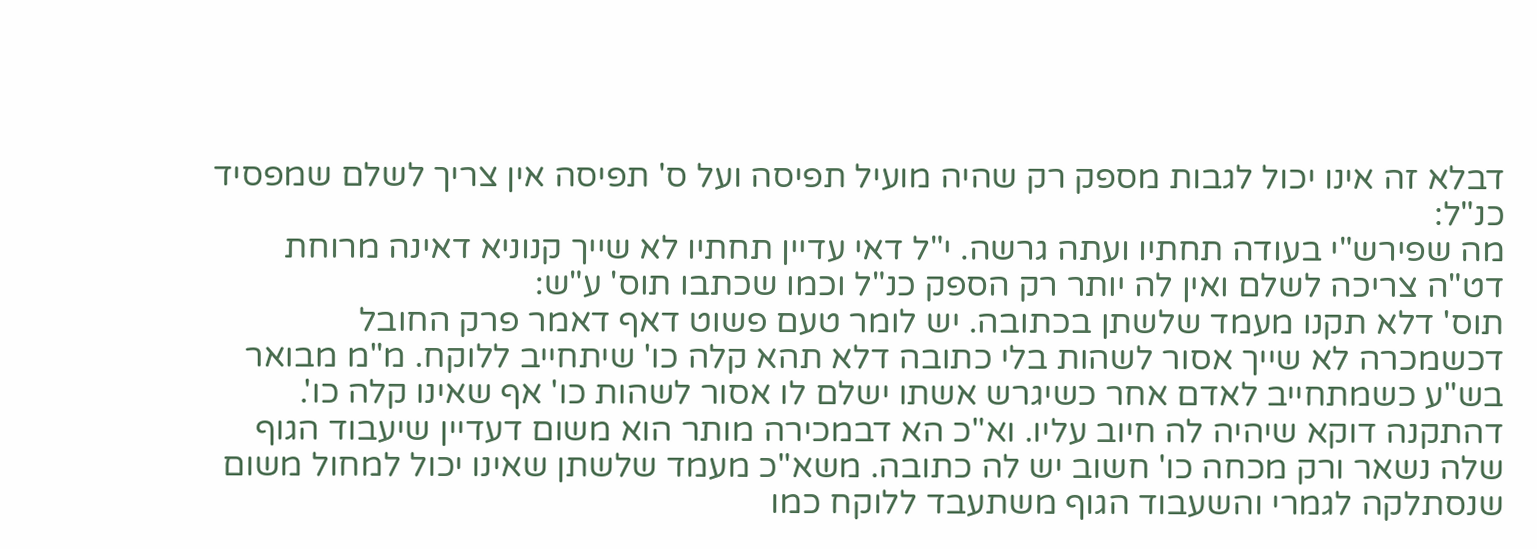דבלא זה אינו יכול לגבות מספק רק שהיה מועיל תפיסה ועל ס' תפיסה אין צריך לשלם שמפסיד כנ"ל:
מה שפירש"י בעודה תחתיו ועתה גרשה. י"ל דאי עדיין תחתיו לא שייך קנוניא דאינה מרוחת דט"ה צריכה לשלם ואין לה יותר רק הספק כנ"ל וכמו שכתבו תוס' ע"ש:
תוס' דלא תקנו מעמד שלשתן בכתובה. יש לומר טעם פשוט דאף דאמר פרק החובל דכשמכרה לא שייך אסור לשהות בלי כתובה דלא תהא קלה כו' שיתחייב ללוקח. מ"מ מבואר בש"ע כשמתחייב לאדם אחר כשיגרש אשתו ישלם לו אסור לשהות כו' אף שאינו קלה כו'. דהתקנה דוקא שיהיה לה חיוב עליו. וא"כ הא דבמכירה מותר הוא משום דעדיין שיעבוד הגוף שלה נשאר ורק מכחה כו' חשוב יש לה כתובה. משא"כ מעמד שלשתן שאינו יכול למחול משום שנסתלקה לגמרי והשעבוד הגוף משתעבד ללוקח כמו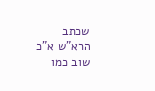שכתב הרא"ש א"כ שוב כמו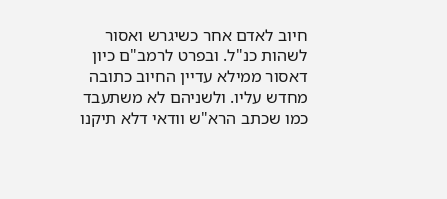חיוב לאדם אחר כשיגרש ואסור לשהות כנ"ל. ובפרט לרמב"ם כיון דאסור ממילא עדיין החיוב כתובה מחדש עליו. ולשניהם לא משתעבד כמו שכתב הרא"ש וודאי דלא תיקנו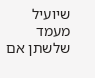שיועיל מעמד שלשתן אם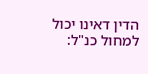הדין דאינו יכול למחול כנ"ל: